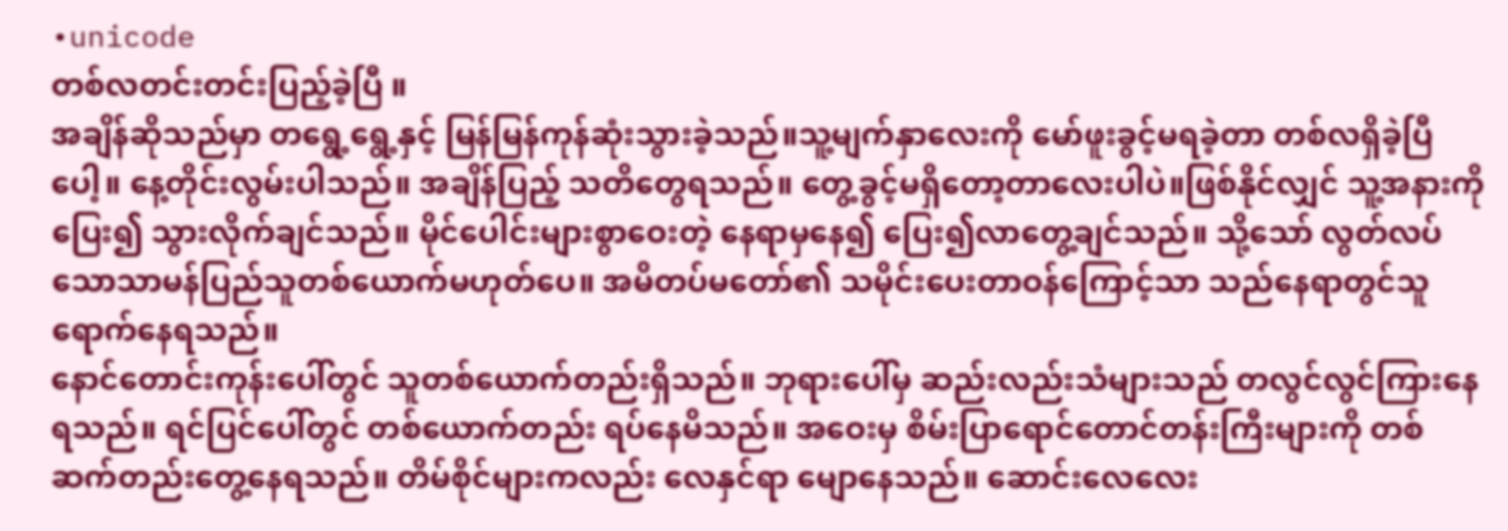•unicode
တစ်လတင်းတင်းပြည့်ခဲ့ပြီ ။
အချိန်ဆိုသည်မှာ တရွေ့ရွေ့နှင့် မြန်မြန်ကုန်ဆုံးသွားခဲ့သည်။သူ့မျက်နှာလေးကို မော်ဖူးခွင့်မရခဲ့တာ တစ်လရှိခဲ့ပြီပေါ့။ နေ့တိုင်းလွမ်းပါသည်။ အချိန်ပြည့် သတိတွေရသည်။ တွေ့ခွင့်မရှိတော့တာလေးပါပဲ။ဖြစ်နိုင်လျှင် သူ့အနားကိုပြေး၍ သွားလိုက်ချင်သည်။ မိုင်ပေါင်းများစွာဝေးတဲ့ နေရာမှနေ၍ ပြေး၍လာတွေ့ချင်သည်။ သို့သော် လွတ်လပ်သောသာမန်ပြည်သူတစ်ယောက်မဟုတ်ပေ။ အမိတပ်မတော်၏ သမိုင်းပေးတာဝန်ကြောင့်သာ သည်နေရာတွင်သူရောက်နေရသည်။
နောင်တောင်းကုန်းပေါ်တွင် သူတစ်ယောက်တည်းရှိသည်။ ဘုရားပေါ်မှ ဆည်းလည်းသံများသည် တလွင်လွင်ကြားနေရသည်။ ရင်ပြင်ပေါ်တွင် တစ်ယောက်တည်း ရပ်နေမိသည်။ အဝေးမှ စိမ်းပြာရောင်တောင်တန်းကြီးများကို တစ်ဆက်တည်းတွေ့နေရသည်။ တိမ်စိုင်များကလည်း လေနှင်ရာ မျောနေသည်။ ဆောင်းလေလေး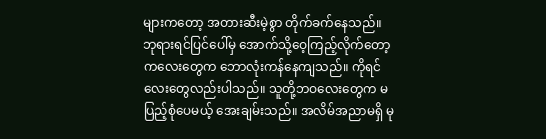များကတော့ အတားဆီးမဲ့စွာ တိုက်ခက်နေသည်။
ဘုရားရင်ပြင်ပေါ်မှ အောက်သို့ဝေ့ကြည့်လိုက်တော့ ကလေးတွေက ဘောလုံးကန်နေကျသည်။ ကိုရင်လေးတွေလည်းပါသည်။ သူတို့ဘဝလေးတွေက မပြည့်စုံပေမယ့် အေးချမ်းသည်။ အလိမ်အညာမရှိ မု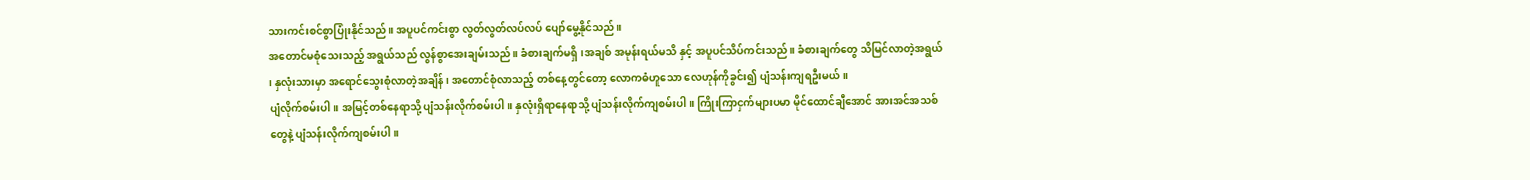သားကင်းစင်စွာပြုံးနိုင်သည်။ အပူပင်ကင်းစွာ လွတ်လွတ်လပ်လပ် ပျော်မွေ့နိုင်သည်။
အတောင်မစုံသေးသည့် အရွယ်သည် လွန်စွာအေးချမ်းသည်။ ခံစားချက်မရှိ၊အချစ် အမုန်းရယ်မသိ နှင့် အပူပင်သိပ်ကင်းသည်။ ခံစားချက်တွေ သိမြင်လာတဲ့အရွယ် ၊ နှလုံးသားမှာ အရောင်သွေးစုံလာတဲ့အချိန် ၊ အတောင်စုံလာသည့် တစ်နေ့တွင်တော့ လောကဓံဟူသော လေဟုန်ကိုခွင်း၍ ပျံသန်းကျရဦးမယ်။
ပျံလိုက်စမ်းပါ။ အမြင့်တစ်နေရာသို့ ပျံသန်းလိုက်စမ်းပါ။ နှလုံးရှိရာနေရာသို့ ပျံသန်းလိုက်ကျစမ်းပါ ။ ကြိုးကြာငှက်များပမာ မိုင်ထောင်ချီအောင် အားအင်အသစ်တွေနဲ့ ပျံသန်းလိုက်ကျစမ်းပါ။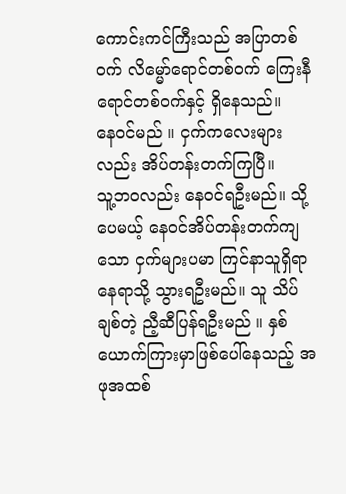ကောင်းကင်ကြီးသည် အပြာတစ်ဝက် လိမ္မော်ရောင်တစ်ဝက် ကြေးနီရောင်တစ်ဝက်နှင့် ရှိနေသည်။
နေဝင်မည် ။ ငှက်ကလေးများလည်း အိပ်တန်းတက်ကြပြီ။
သူ့ဘဝလည်း နေဝင်ရဦးမည်။ သို့ပေမယ့် နေဝင်အိပ်တန်းတက်ကျသော ငှက်များပမာ ကြင်နာသူရှိရာနေရာသို့ သွားရဦးမည်။ သူ သိပ်ချစ်တဲ့ ညီ့ဆီပြန်ရဦးမည် ။ နှစ်ယောက်ကြားမှာဖြစ်ပေါ်နေသည့် အဖုအထစ်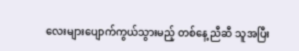လေးများပျောက်ကွယ်သွားမည့် တစ်နေ့ ညီဆီ သူအပြီး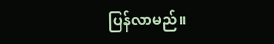ပြန်လာမည်။